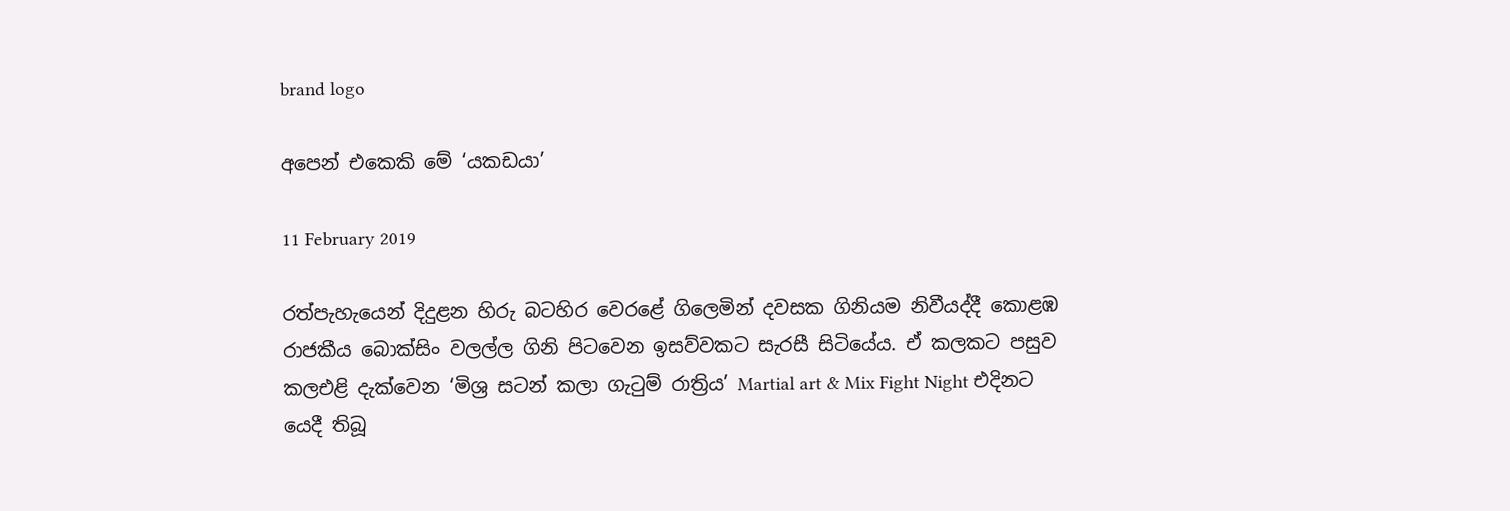brand logo

අපෙන් එකෙකි මේ ‘යකඩයා’

11 February 2019

රත්පැහැයෙන් දිදුළන හිරු බටහිර වෙරළේ ගිලෙමින් දවසක ගිනියම නිවීයද්දී කොළඹ රාජකීය බොක්සිං වලල්ල ගිනි පිටවෙන ඉසව්වකට සැරසී සිටියේය. ඒ කලකට පසුව කලඑළි දැක්වෙන ‘මිශ්‍ර සටන් කලා ගැටුම් රාත්‍රිය’ Martial art & Mix Fight Night එදිනට යෙදී තිබූ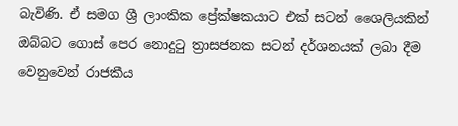බැවිණි. ඒ සමග ශ්‍රී ලාංකික ප්‍රේක්ෂකයාට එක් සටන් ශෛලියකින් ඔබ්බට ගොස් පෙර නොදුටු ත්‍රාසජනක සටන් දර්ශනයක් ලබා දීම වෙනුවෙන් රාජකීය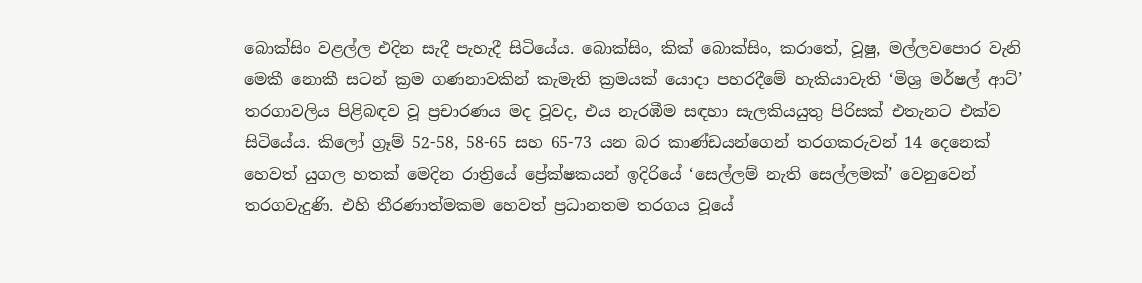බොක්සිං වළල්ල එදින සැදී පැහැදී සිටියේය. බොක්සිං, කික් බොක්සිං, කරාතේ, වූෂු, මල්ලවපොර වැනි මෙකී නොකී සටන් ක්‍රම ගණනාවකින් කැමැති ක්‍රමයක් යොදා පහරදීමේ හැකියාවැති ‘මිශ්‍ර මර්ෂල් ආට්’ තරගාවලිය පිළිබඳව වූ ප්‍රචාරණය මද වූවද, එය නැරඹීම සඳහා සැලකියයුතු පිරිසක් එතැනට එක්ව සිටියේය. කිලෝ ග්‍රෑම් 52-58, 58-65 සහ 65-73 යන බර කාණ්ඩයන්ගෙන් තරගකරුවන් 14 දෙනෙක් හෙවත් යුගල හතක් මෙදින රාත්‍රියේ ප්‍රේක්ෂකයන් ඉදිරියේ ‘සෙල්ලම් නැති සෙල්ලමක්’ වෙනුවෙන් තරගවැදුණි. එහි තීරණාත්මකම හෙවත් ප්‍රධානතම තරගය වූයේ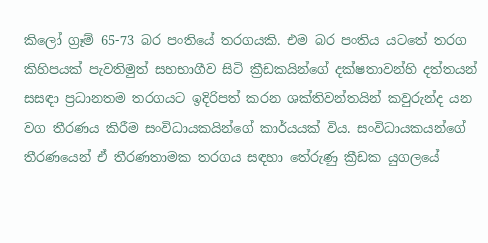කිලෝ ග්‍රෑම් 65-73 බර පංතියේ තරගයකි. එම බර පංතිය යටතේ තරග කිහිපයක් පැවතිමුත් සහභාගීව සිටි ක්‍රීඩකයින්ගේ දක්ෂතාවන්හි දත්තයන් සසඳා ප්‍රධානතම තරගයට ඉදිරිපත් කරන ශක්තිවන්තයින් කවුරුන්ද යන වග තීරණය කිරීම සංවිධායකයින්ගේ කාර්යයක් විය. සංවිධායකයන්ගේ තීරණයෙන් ඒ තීරණතාමක තරගය සඳහා තේරුණු ක්‍රීඩක යුගලයේ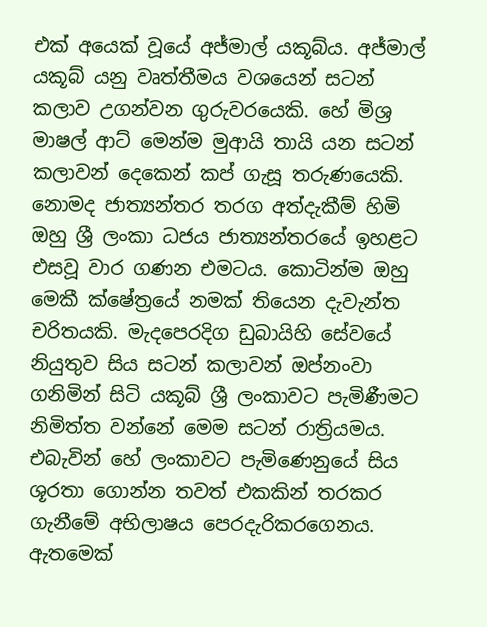එක් අයෙක් වූයේ අජ්මාල් යකූබ්ය. අජ්මාල් යකූබ් යනු වෘත්තීමය වශයෙන් සටන් කලාව උගන්වන ගුරුවරයෙකි. හේ මිශ්‍ර මාෂල් ආට් මෙන්ම මුආයි තායි යන සටන් කලාවන් දෙකෙන් කප් ගැසූ තරුණයෙකි. නොමද ජාත්‍යන්තර තරග අත්දැකීම් හිමි ඔහු ශ්‍රී ලංකා ධජය ජාත්‍යන්තරයේ ඉහළට එසවූ වාර ගණන එමටය. කොටින්ම ඔහු මෙකී ක්ෂේත්‍රයේ නමක් තියෙන දැවැන්ත චරිතයකි. මැදපෙරදිග ඩුබායිහි සේවයේ නියුතුව සිය සටන් කලාවන් ඔප්නංවා ගනිමින් සිටි යකූබ් ශ්‍රී ලංකාවට පැමිණීමට නිමිත්ත වන්නේ මෙම සටන් රාත්‍රියමය. එබැවින් හේ ලංකාවට පැමිණෙනුයේ සිය ශූරතා ගොන්න තවත් එකකින් තරකර ගැනීමේ අභිලාෂය පෙරදැරිකරගෙනය. ඇතමෙක්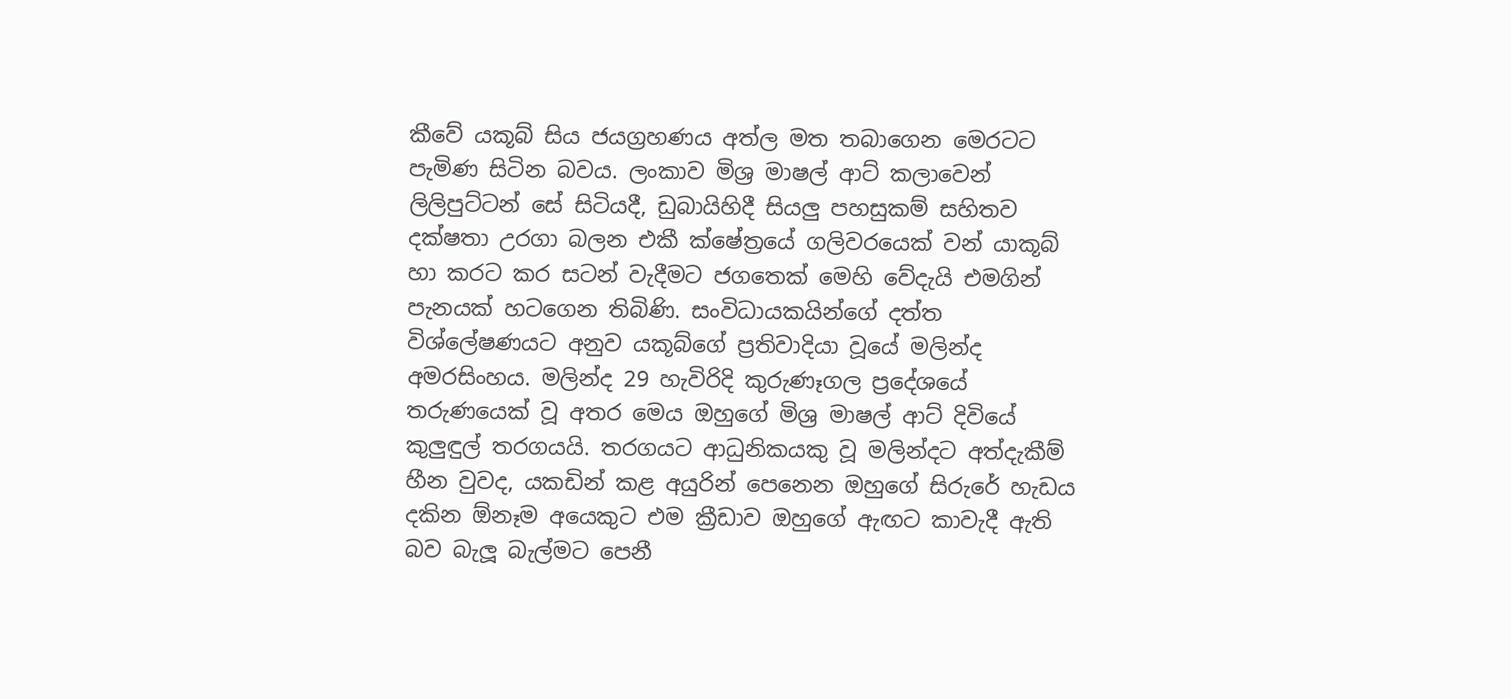කීවේ යකූබ් සිය ජයග්‍රහණය අත්ල මත තබාගෙන මෙරටට පැමිණ සිටින බවය. ලංකාව මිශ්‍ර මාෂල් ආට් කලාවෙන් ලිලිපුට්ටන් සේ සිටියදී, ඩුබායිහිදී සියලු පහසුකම් සහිතව දක්ෂතා උරගා බලන එකී ක්ෂේත්‍රයේ ගලිවරයෙක් වන් යාකූබ් හා කරට කර සටන් වැදීමට ජගතෙක් මෙහි වේදැයි එමගින් පැනයක් හටගෙන තිබිණි. සංවිධායකයින්ගේ දත්ත විශ්ලේෂණයට අනුව යකූබ්ගේ ප්‍රතිවාදියා වූයේ මලින්ද අමරසිංහය. මලින්ද 29 හැවිරිදි කුරුණෑගල ප්‍රදේශයේ තරුණයෙක් වූ අතර මෙය ඔහුගේ මිශ්‍ර මාෂල් ආට් දිවියේ කුලුඳුල් තරගයයි. තරගයට ආධුනිකයකු වූ මලින්දට අත්දැකීම් හීන වුවද, යකඩින් කළ අයුරින් පෙනෙන ඔහුගේ සිරුරේ හැඩය දකින ඕනෑම අයෙකුට එම ක්‍රීඩාව ඔහුගේ ඇඟට කාවැදී ඇති බව බැලූ බැල්මට පෙනී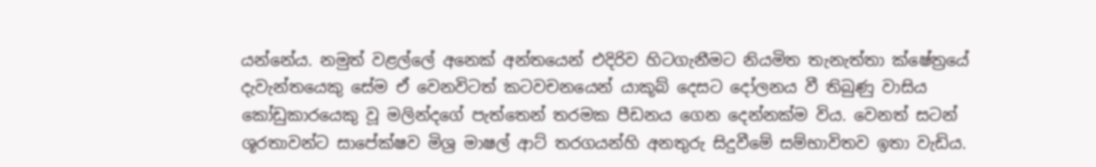යන්නේය. නමුත් වළල්ලේ අනෙක් අන්තයෙන් එදිරිව හිටගැනීමට නියමිත තැනැත්තා ක්ෂේත්‍රයේ දැවැන්තයෙකු සේම ඒ වෙනවිටත් කටවචනයෙන් යාකූබ් දෙසට දෝලනය වී තිබුණු වාසිය කෝඩුකාරයෙකු වූ මලින්දගේ පැත්තෙන් තරමක පීඩනය ගෙන දෙන්නක්ම විය. වෙනත් සටන් ශූරතාවන්ට සාපේක්ෂව මිශ්‍ර මාෂල් ආට් තරගයන්හි අනතුරු සිදුවීමේ සම්භාවිතව ඉතා වැඩිය.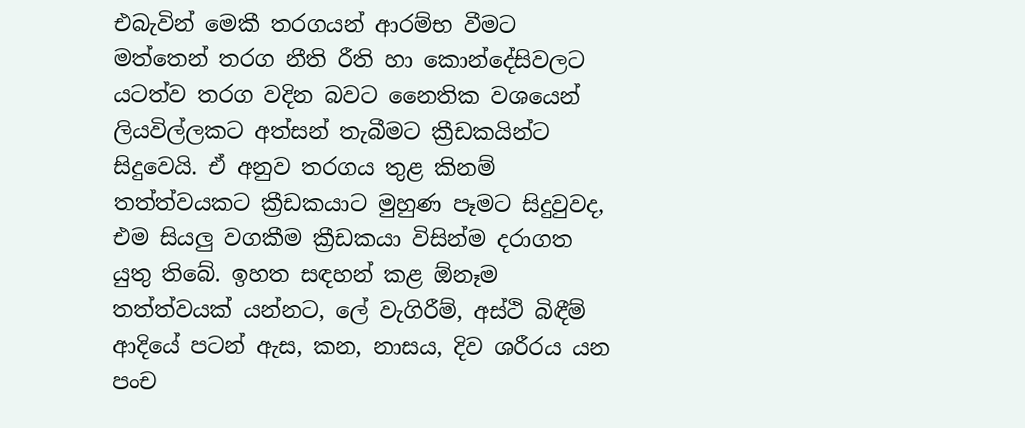එබැවින් මෙකී තරගයන් ආරම්භ වීමට මත්තෙන් තරග නීති රීති හා කොන්දේසිවලට යටත්ව තරග වදින බවට නෛතික වශයෙන් ලියවිල්ලකට අත්සන් තැබීමට ක්‍රීඩකයින්ට සිදුවෙයි. ඒ අනුව තරගය තුළ කිනම් තත්ත්වයකට ක්‍රීඩකයාට මුහුණ පෑමට සිදුවුවද, එම සියලු වගකීම ක්‍රීඩකයා විසින්ම දරාගත යුතු තිබේ. ඉහත සඳහන් කළ ඕනෑම තත්ත්වයක් යන්නට, ලේ වැගිරීම්, අස්ථි බිඳීම් ආදියේ පටන් ඇස, කන, නාසය, දිව ශරීරය යන පංච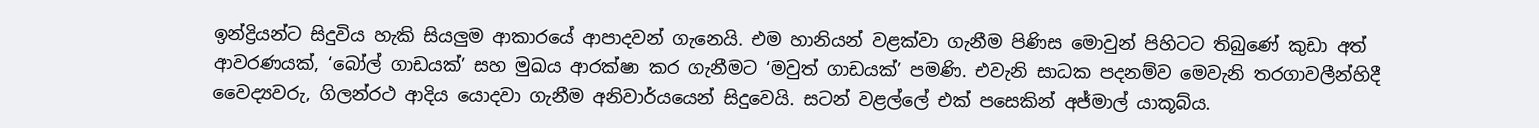ඉන්ද්‍රියන්ට සිදුවිය හැකි සියලුම ආකාරයේ ආපාදවන් ගැනෙයි. එම හානියන් වළක්වා ගැනීම පිණිස මොවුන් පිහිටට තිබුණේ කුඩා අත් ආවරණයක්, ‘බෝල් ගාඩයක්’ සහ මුඛය ආරක්ෂා කර ගැනීමට ‘මවුත් ගාඩයක්’ පමණි. එවැනි සාධක පදනම්ව මෙවැනි තරගාවලීන්හිදී වෛද්‍යවරු, ගිලන්රථ ආදිය යොදවා ගැනීම අනිවාර්යයෙන් සිදුවෙයි. සටන් වළල්ලේ එක් පසෙකින් අජ්මාල් යාකූබ්ය.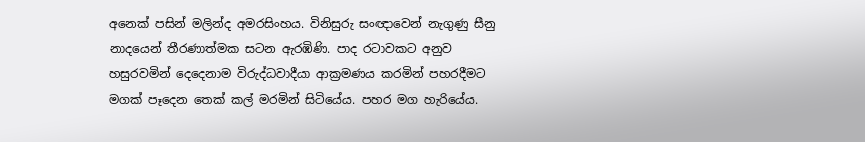අනෙක් පසින් මලින්ද අමරසිංහය. විනිසුරු සංඥාවෙන් නැගුණු සීනු නාදයෙන් තීරණාත්මක සටන ඇරඹිණි. පාද රටාවකට අනුව හසුරවමින් දෙදෙනාම විරුද්ධවාදීයා ආක්‍රමණය කරමින් පහරදීමට මගක් පෑදෙන තෙක් කල් මරමින් සිටියේය. පහර මග හැරියේය.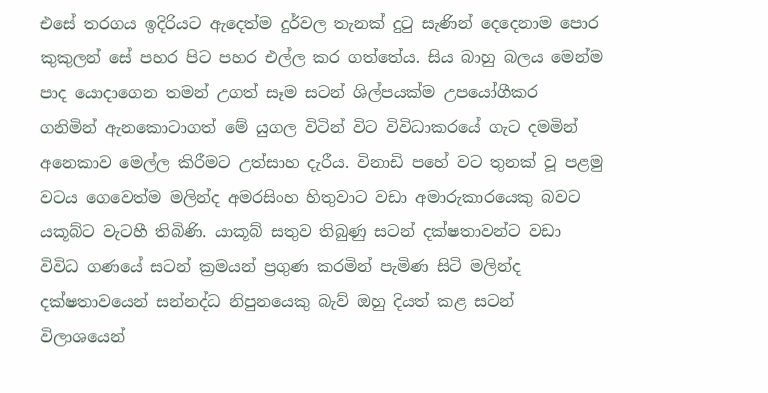එසේ තරගය ඉදිරියට ඇදෙත්ම දුර්වල තැනක් දුටු සැණින් දෙදෙනාම පොර කුකුලන් සේ පහර පිට පහර එල්ල කර ගත්තේය. සිය බාහු බලය මෙන්ම පාද යොදාගෙන තමන් උගත් සෑම සටන් ශිල්පයක්ම උපයෝගීකර ගනිමින් ඇනකොටාගත් මේ යුගල විටින් විට විවිධාකරයේ ගැට දමමින් අනෙකාව මෙල්ල කිරීමට උත්සාහ දැරීය. විනාඩි පහේ වට තුනක් වූ පළමු වටය ගෙවෙත්ම මලින්ද අමරසිංහ හිතුවාට වඩා අමාරුකාරයෙකු බවට යකූබ්ට වැටහී තිබිණි. යාකූබ් සතුව තිබුණු සටන් දක්ෂතාවන්ට වඩා විවිධ ගණයේ සටන් ක්‍රමයන් ප්‍රගුණ කරමින් පැමිණ සිටි මලින්ද දක්ෂතාවයෙන් සන්නද්ධ නිපුනයෙකු බැව් ඔහු දියත් කළ සටන් විලාශයෙන්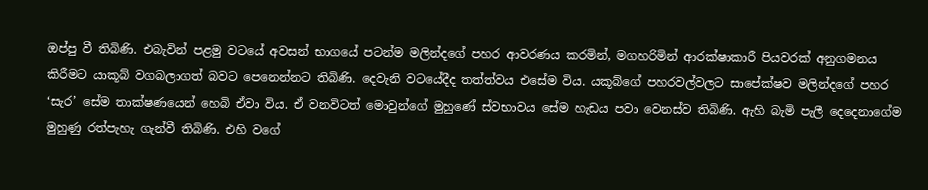ඔප්පු වී තිබිණි. එබැවින් පළමු වටයේ අවසන් භාගයේ පටන්ම මලින්දගේ පහර ආවරණය කරමින්, මගහරිමින් ආරක්ෂාකාරී පියවරක් අනුගමනය කිරීමට යාකූබ් වගබලාගත් බවට පෙනෙන්නට තිබිණි. දෙවැනි වටයේදීද තත්ත්වය එසේම විය. යකූබ්ගේ පහරවල්වලට සාපේක්ෂව මලින්දගේ පහර ‘සැර’ සේම තාක්ෂණයෙන් හෙබි ඒවා විය. ඒ වනවිටත් මොවුන්ගේ මුහුණේ ස්වභාවය සේම හැඩය පවා වෙනස්ව තිබිණි. ඇහි බැමි පැලී දෙදෙනාගේම මුහුණු රත්පැහැ ගැන්වී තිබිණි. එහි වගේ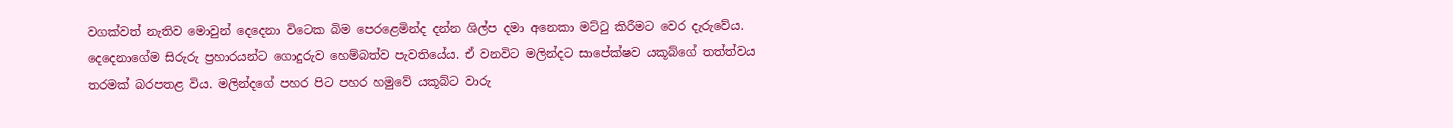වගක්වත් නැතිව මොවුන් දෙදෙනා විටෙක බිම පෙරළෙමින්ද දන්න ශිල්ප දමා අනෙකා මට්ටු කිරීමට වෙර දැරුවේය. දෙදෙනාගේම සිරුරු ප්‍රහාරයන්ට ගොදුරුව හෙම්බත්ව පැවතියේය. ඒ වනවිට මලින්දට සාපේක්ෂව යකූබ්ගේ තත්ත්වය තරමක් බරපතළ විය. මලින්දගේ පහර පිට පහර හමුවේ යකූබ්ට වාරු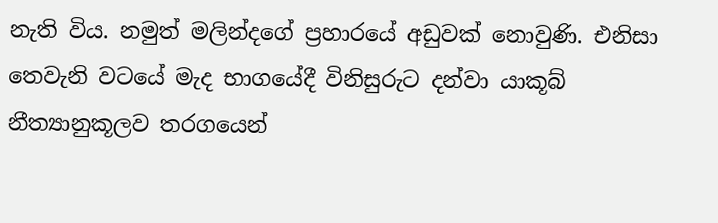නැති විය. නමුත් මලින්දගේ ප්‍රහාරයේ අඩුවක් නොවුණි. එනිසා තෙවැනි වටයේ මැද භාගයේදී විනිසුරුට දන්වා යාකූබ් නීත්‍යානුකූලව තරගයෙන්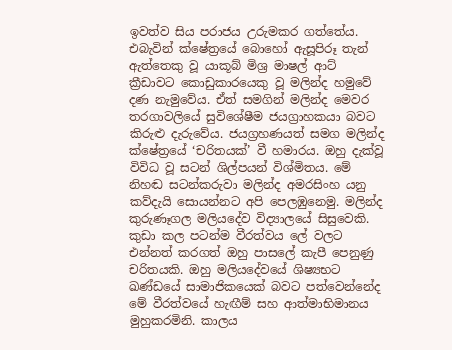ඉවත්ව සිය පරාජය උරුමකර ගත්තේය. එබැවින් ක්ෂේත්‍රයේ බොහෝ ඇසූපිරූ තැන් ඇත්තෙකු වූ යාකූබ් මිශ්‍ර මාෂල් ආට් ක්‍රීඩාවට කොඩුකාරයෙකු වූ මලින්ද හමුවේ දණ නැමුවේය. ඒත් සමගින් මලින්ද මෙවර තරගාවලියේ සුවිශේෂීම ජයග්‍රාහකයා බවට කිරුළු දැරුවේය. ජයග්‍රහණයත් සමග මලින්ද ක්ෂේත්‍රයේ ‘චරිතයක්’ වී හමාරය. ඔහු දැක්වූ විවිධ වූ සටන් ශිල්පයන් විශ්මිතය. මේ නිහඬ සටන්කරුවා මලින්ද අමරසිංහ යනු කව්දැයි සොයන්නට අපි පෙලඹුනෙමු. මලින්ද කුරුණෑගල මලියදේව විද්‍යාලයේ සිසුවෙකි. කුඩා කල පටන්ම වීරත්වය ලේ වලට එන්නත් කරගත් ඔහු පාසලේ කැපී පෙනුණු චරිතයකි. ඔහු මලියදේවයේ ශිෂ්‍යභට ඛණ්ඩයේ සාමාජිකයෙක් බවට පත්වෙන්නේද මේ වීරත්වයේ හැඟීම් සහ ආත්මාභිමානය මුහුකරමිනි. කාලය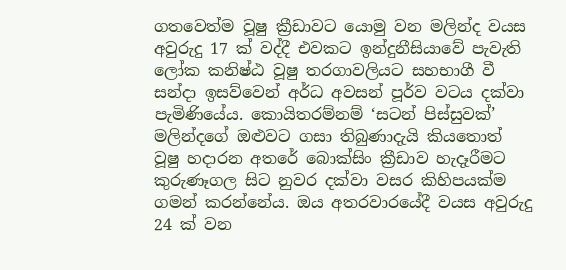ගතවෙත්ම වූෂු ක්‍රීඩාවට යොමු වන මලින්ද වයස අවුරුදු 17 ක් වද්දී එවකට ඉන්දුනීසියාවේ පැවැති ලෝක කනිෂ්ඨ වූෂු තරගාවලියට සහභාගී වී සන්දා ඉසව්වෙන් අර්ධ අවසන් පූර්ව වටය දක්වා පැමිණියේය. කොයිතරම්නම් ‘සටන් පිස්සුවක්’ මලින්දගේ ඔළුවට ගසා තිබුණාදැයි කියතොත් වූෂු හදාරන අතරේ බොක්සිං ක්‍රීඩාව හැදෑරීමට කුරුණෑගල සිට නුවර දක්වා වසර කිහිපයක්ම ගමන් කරන්නේය. ඔය අතරවාරයේදී වයස අවුරුදු 24 ක් වන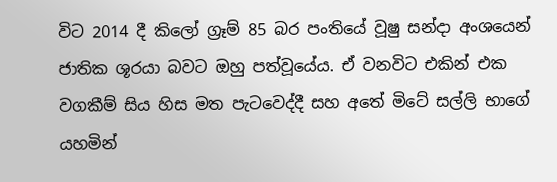විට 2014 දී කිලෝ ග්‍රෑම් 85 බර පංතියේ වූෂු සන්දා අංශයෙන් ජාතික ශූරයා බවට ඔහු පත්වූයේය. ඒ වනවිට එකින් එක වගකීම් සිය හිස මත පැටවෙද්දී සහ අතේ මිටේ සල්ලි භාගේ යහමින්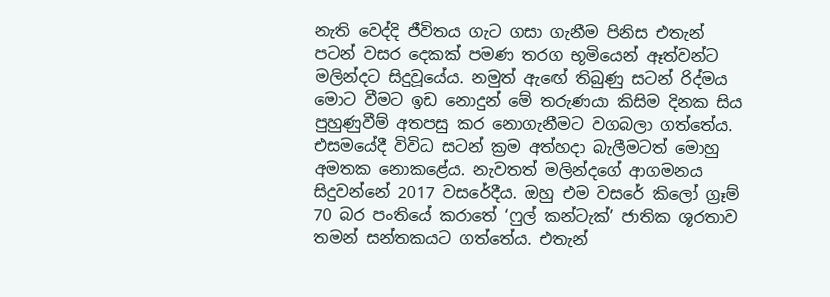නැති වෙද්දි ජීවිතය ගැට ගසා ගැනීම පිනිස එතැන් පටන් වසර දෙකක් පමණ තරග භූමියෙන් ඈත්වන්ට මලින්දට සිදුවූයේය. නමුත් ඇඟේ තිබුණු සටන් රිද්මය මොට වීමට ඉඩ නොදුන් මේ තරුණයා කිසිම දිනක සිය පුහුණුවීම් අතපසු කර නොගැනීමට වගබලා ගත්තේය. එසමයේදී විවිධ සටන් ක්‍රම අත්හදා බැලීමටත් මොහු අමතක නොකළේය. නැවතත් මලින්දගේ ආගමනය සිදුවන්නේ 2017 වසරේදීය. ඔහු එම වසරේ කිලෝ ග්‍රෑම් 70 බර පංතියේ කරාතේ ‘ෆුල් කන්ටැක්’ ජාතික ශූරතාව තමන් සන්තකයට ගත්තේය. එතැන්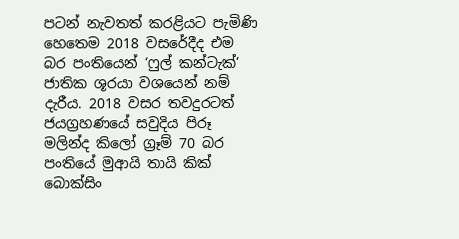පටන් නැවතත් කරළියට පැමිණි හෙතෙම 2018 වසරේදීද එම බර පංතියෙන් ‘ෆුල් කන්ටැක්’ ජාතික ශූරයා වශයෙන් නම් දැරීය. 2018 වසර තවදුරටත් ජයග්‍රහණයේ සවුදිය පිරූ මලින්ද කිලෝ ග්‍රෑම් 70 බර පංතියේ මුආයි තායි කික් බොක්සිං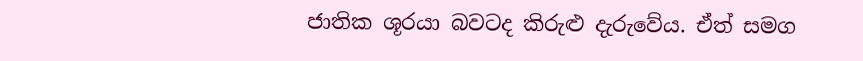ජාතික ශූරයා බවටද කිරුළු දැරුවේය. ඒත් සමග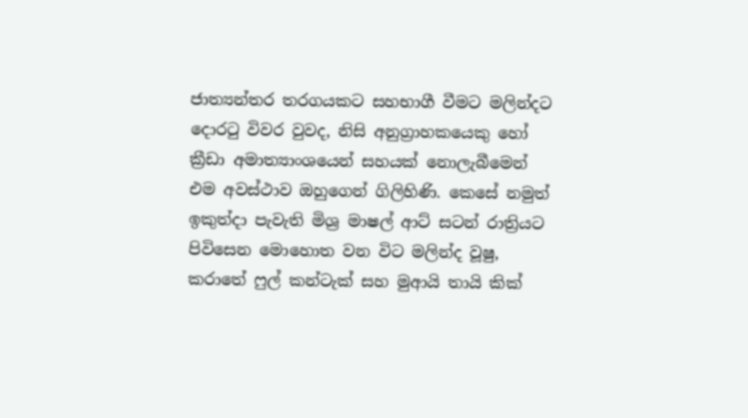ජාත්‍යන්තර තරගයකට සහභාගී වීමට මලින්දට දොරටු විවර වුවද, නිසි අනුග්‍රාහකයෙකු හෝ ක්‍රීඩා අමාත්‍යාංශයෙන් සහයක් නොලැබීමෙන් එම අවස්ථාව ඔහුගෙන් ගිලිහිණි. කෙසේ නමුත් ඉකුත්දා පැවැති මිශ්‍ර මාෂල් ආට් සටන් රාත්‍රියට පිවිසෙන මොහොත වන විට මලින්ද වූෂු, කරාතේ ෆුල් කන්ටැක් සහ මුආයි තායි කික්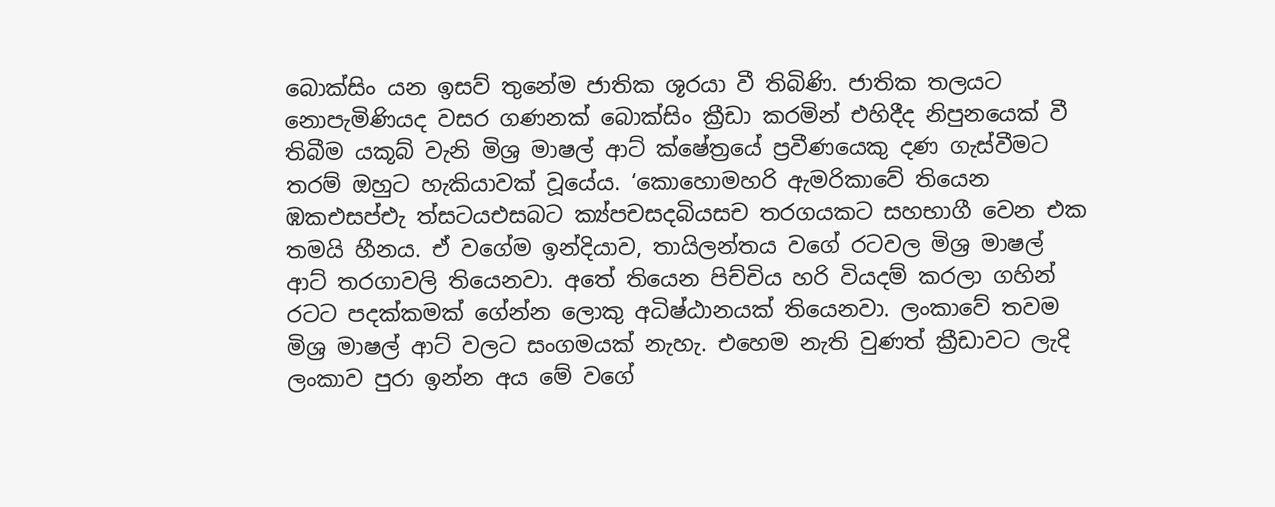බොක්සිං යන ඉසව් තුනේම ජාතික ශූරයා වී තිබිණි. ජාතික තලයට නොපැමිණියද වසර ගණනක් බොක්සිං ක්‍රීඩා කරමින් එහිදීද නිපුනයෙක් වී තිබීම යකූබ් වැනි මිශ්‍ර මාෂල් ආට් ක්ෂේත්‍රයේ ප්‍රවීණයෙකු දණ ගැස්වීමට තරම් ඔහුට හැකියාවක් වූයේය. ‘කොහොමහරි ඇමරිකාවේ තියෙන ඹකඑසප්එැ ත්‍සටයඑසබට ක්‍ය්පචසදබියසච තරගයකට සහභාගී වෙන එක තමයි හීනය. ඒ වගේම ඉන්දියාව, තායිලන්තය වගේ රටවල මිශ්‍ර මාෂල් ආට් තරගාවලි තියෙනවා. අතේ තියෙන පිච්චිය හරි වියදම් කරලා ගහින් රටට පදක්කමක් ගේන්න ලොකු අධිෂ්ඨානයක් තියෙනවා. ලංකාවේ තවම මිශ්‍ර මාෂල් ආට් වලට සංගමයක් නැහැ. එහෙම නැති වුණත් ක්‍රීඩාවට ලැදි ලංකාව පුරා ඉන්න අය මේ වගේ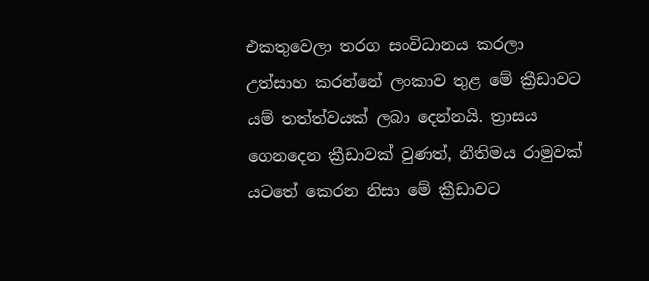එකතුවෙලා තරග සංවිධානය කරලා උත්සාහ කරන්නේ ලංකාව තුළ මේ ක්‍රීඩාවට යම් තත්ත්වයක් ලබා දෙන්නයි. ත්‍රාසය ගෙනදෙන ක්‍රීඩාවක් වුණත්, නීතිමය රාමුවක් යටතේ කෙරන නිසා මේ ක්‍රීඩාවට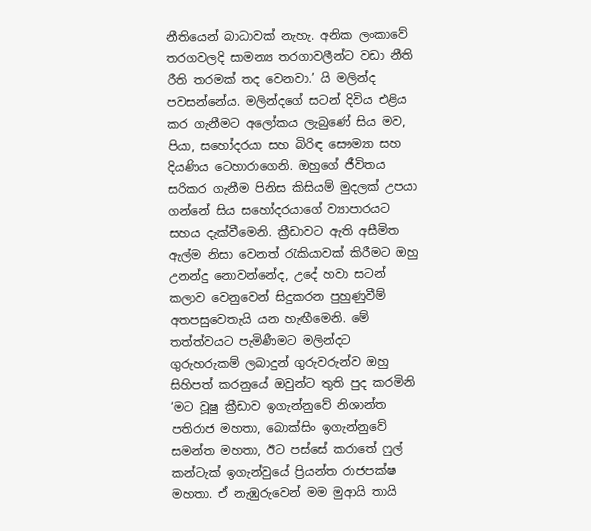නීතියෙන් බාධාවක් නැහැ. අනික ලංකාවේ තරගවලදි සාමන්‍ය තරගාවලීන්ට වඩා නීති රීති තරමක් තද වෙනවා.’ යි මලින්ද පවසන්නේය. මලින්දගේ සටන් දිවිය එළිය කර ගැනීමට අලෝකය ලැබුණේ සිය මව, පියා, සහෝදරයා සහ බිරිඳ සෞම්‍යා සහ දියණිය ටෙහාරාගෙනි. ඔහුගේ ජීවිතය සරිකර ගැනීම පිනිස කිසියම් මුදලක් උපයා ගන්නේ සිය සහෝදරයාගේ ව්‍යාපාරයට සහය දැක්වීමෙනි. ක්‍රීඩාවට ඇති අසීමිත ඇල්ම නිසා වෙනත් රැකියාවක් කිරීමට ඔහු උනන්දු නොවන්නේද, උදේ හවා සටන් කලාව වෙනුවෙන් සිදුකරන පුහුණුවීම් අතපසුවෙතැයි යන හැඟීමෙනි. මේ තත්ත්වයට පැමිණීමට මලින්දට ගුරුහරුකම් ලබාදුන් ගුරුවරුන්ව ඔහු සිහිපත් කරනුයේ ඔවුන්ට තුති පුද කරමිනි ‘මට වූෂු ක්‍රීඩාව ඉගැන්නුවේ නිශාන්ත පතිරාජ මහතා, බොක්සිං ඉගැන්නුවේ සමන්ත මහතා, ඊට පස්සේ කරාතේ ෆුල් කන්ටැක් ඉගැන්වුයේ ප්‍රියන්ත රාජපක්ෂ මහතා. ඒ නැඹුරුවෙන් මම මුආයි තායි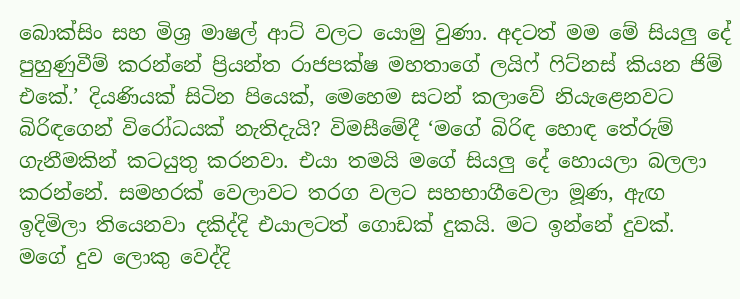බොක්සිං සහ මිශ්‍ර මාෂල් ආට් වලට යොමු වුණා. අදටත් මම මේ සියලු දේ පුහුණුවීම් කරන්නේ ප්‍රියන්ත රාජපක්ෂ මහතාගේ ලයිෆ් ෆිට්නස් කියන ජිම් එකේ.’ දියණියක් සිටින පියෙක්, මෙහෙම සටන් කලාවේ නියැළෙනවට බිරිඳගෙන් විරෝධයක් නැතිදැයි? විමසීමේදී ‘මගේ බිරිඳ හොඳ තේරුම් ගැනීමකින් කටයුතු කරනවා. එයා තමයි මගේ සියලු දේ හොයලා බලලා කරන්නේ. සමහරක් වෙලාවට තරග වලට සහභාගීවෙලා මූණ, ඇඟ ඉදිමිලා තියෙනවා දකිද්දි එයාලටත් ගොඩක් දුකයි. මට ඉන්නේ දුවක්. මගේ දුව ලොකු වෙද්දි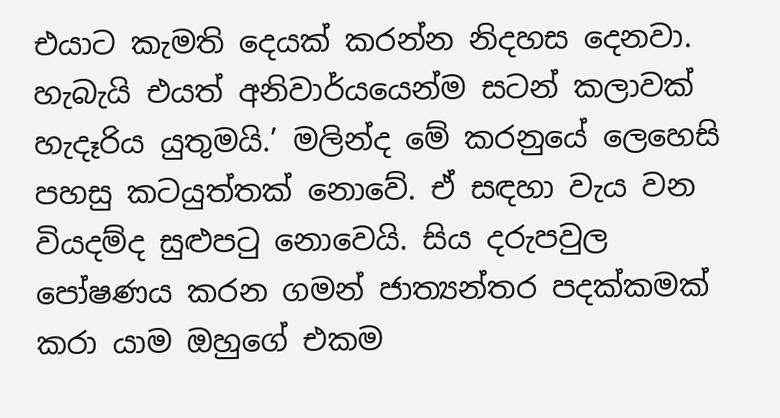එයාට කැමති දෙයක් කරන්න නිදහස දෙනවා. හැබැයි එයත් අනිවාර්යයෙන්ම සටන් කලාවක් හැදෑරිය යුතුමයි.’ මලින්ද මේ කරනුයේ ලෙහෙසි පහසු කටයුත්තක් නොවේ. ඒ සඳහා වැය වන වියදම්ද සුළුපටු නොවෙයි. සිය දරුපවුල පෝෂණය කරන ගමන් ජාත්‍යන්තර පදක්කමක් කරා යාම ඔහුගේ එකම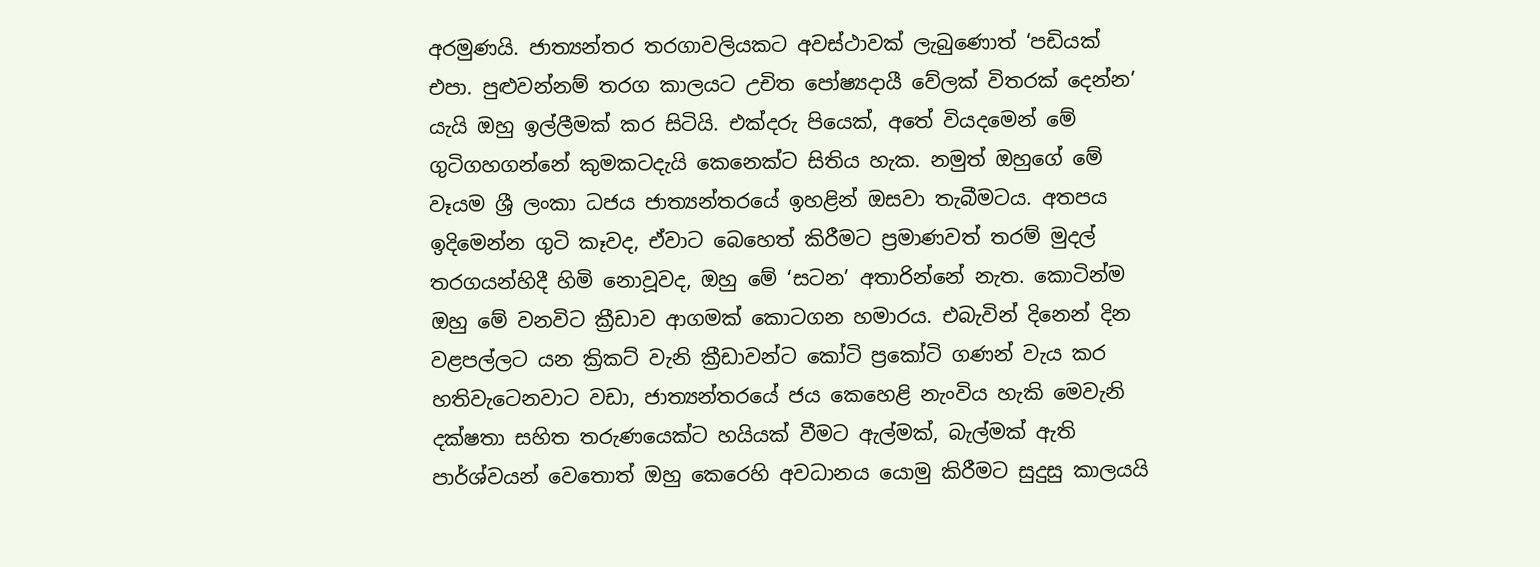අරමුණයි. ජාත්‍යන්තර තරගාවලියකට අවස්ථාවක් ලැබුණොත් ‘පඩියක් එපා. පුළුවන්නම් තරග කාලයට උචිත පෝෂ්‍යදායී වේලක් විතරක් දෙන්න’ යැයි ඔහු ඉල්ලීමක් කර සිටියි. එක්දරු පියෙක්, අතේ වියදමෙන් මේ ගුටිගහගන්නේ කුමකටදැයි කෙනෙක්ට සිතිය හැක. නමුත් ඔහුගේ මේ වෑයම ශ්‍රී ලංකා ධජය ජාත්‍යන්තරයේ ඉහළින් ඔසවා තැබීමටය. අතපය ඉදිමෙන්න ගුටි කෑවද, ඒවාට බෙහෙත් කිරීමට ප්‍රමාණවත් තරම් මුදල් තරගයන්හිදී හිමි නොවූවද, ඔහු මේ ‘සටන’ අතාරින්නේ නැත. කොටින්ම ඔහු මේ වනවිට ක්‍රීඩාව ආගමක් කොටගන හමාරය. එබැවින් දිනෙන් දින වළපල්ලට යන ක්‍රිකට් වැනි ක්‍රීඩාවන්ට කෝටි ප්‍රකෝටි ගණන් වැය කර හතිවැටෙනවාට වඩා, ජාත්‍යන්තරයේ ජය කෙහෙළි නැංවිය හැකි මෙවැනි දක්ෂතා සහිත තරුණයෙක්ට හයියක් වීමට ඇල්මක්, බැල්මක් ඇති පාර්ශ්වයන් වෙතොත් ඔහු කෙරෙහි අවධානය යොමු කිරීමට සුදුසු කාලයයි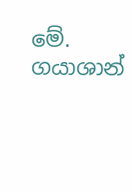මේ. ගයාශාන්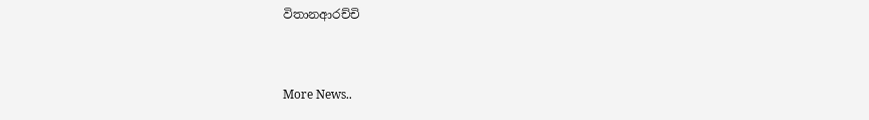විතානආරච්චි


More News..